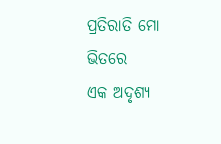ପ୍ରତିରାତି ମୋ ଭିତରେ
ଏକ ଅଦୃଶ୍ୟ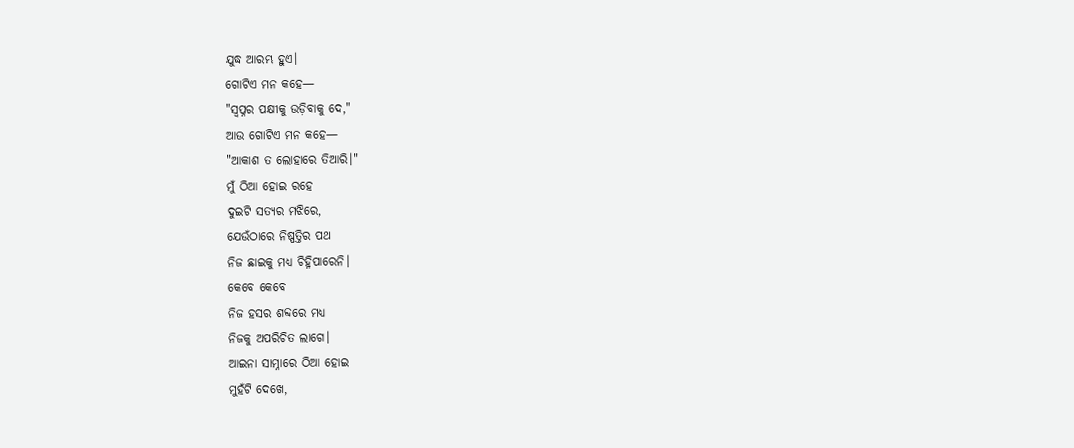ଯୁଦ୍ଧ ଆରମ୍ଭ ହୁଏ।
ଗୋଟିଏ ମନ କହେ—
"ସ୍ୱପ୍ନର ପକ୍ଷୀକୁ ଉଡ଼ିବାକୁ ଦେ,"
ଆଉ ଗୋଟିଏ ମନ କହେ—
"ଆକାଶ ତ ଲୋହାରେ ତିଆରି।"
ମୁଁ ଠିଆ ହୋଇ ରହେ
ଦୁଇଟି ସତ୍ୟର ମଝିରେ,
ଯେଉଁଠାରେ ନିଷ୍ପତ୍ତିର ପଥ
ନିଜ ଛାଇକୁ ମଧ୍ୟ ଚିହ୍ନିପାରେନି।
କେବେ କେବେ
ନିଜ ହସର ଶବ୍ଦରେ ମଧ୍ୟ
ନିଜକୁ ଅପରିଚିତ ଲାଗେ।
ଆଇନା ସାମ୍ନାରେ ଠିଆ ହୋଇ
ମୁହଁଟି ଦେଖେ,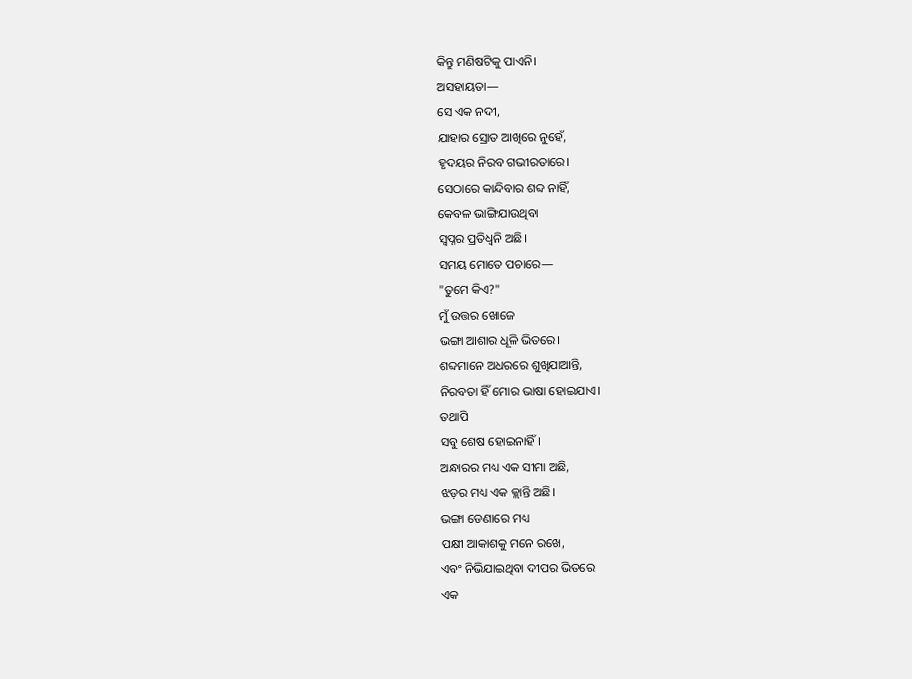କିନ୍ତୁ ମଣିଷଟିକୁ ପାଏନି।
ଅସହାୟତା—
ସେ ଏକ ନଦୀ,
ଯାହାର ସ୍ରୋତ ଆଖିରେ ନୁହେଁ,
ହୃଦୟର ନିରବ ଗଭୀରତାରେ।
ସେଠାରେ କାନ୍ଦିବାର ଶବ୍ଦ ନାହିଁ,
କେବଳ ଭାଙ୍ଗିଯାଉଥିବା
ସ୍ୱପ୍ନର ପ୍ରତିଧ୍ୱନି ଅଛି।
ସମୟ ମୋତେ ପଚାରେ—
"ତୁମେ କିଏ?"
ମୁଁ ଉତ୍ତର ଖୋଜେ
ଭଙ୍ଗା ଆଶାର ଧୂଳି ଭିତରେ।
ଶବ୍ଦମାନେ ଅଧରରେ ଶୁଖିଯାଆନ୍ତି,
ନିରବତା ହିଁ ମୋର ଭାଷା ହୋଇଯାଏ।
ତଥାପି
ସବୁ ଶେଷ ହୋଇନାହିଁ।
ଅନ୍ଧାରର ମଧ୍ୟ ଏକ ସୀମା ଅଛି,
ଝଡ଼ର ମଧ୍ୟ ଏକ କ୍ଲାନ୍ତି ଅଛି।
ଭଙ୍ଗା ଡେଣାରେ ମଧ୍ୟ
ପକ୍ଷୀ ଆକାଶକୁ ମନେ ରଖେ,
ଏବଂ ନିଭିଯାଇଥିବା ଦୀପର ଭିତରେ
ଏକ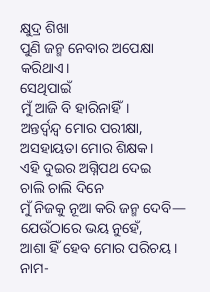କ୍ଷୁଦ୍ର ଶିଖା
ପୁଣି ଜନ୍ମ ନେବାର ଅପେକ୍ଷା କରିଥାଏ।
ସେଥିପାଇଁ
ମୁଁ ଆଜି ବି ହାରିନାହିଁ।
ଅନ୍ତର୍ଦ୍ୱନ୍ଦ୍ୱ ମୋର ପରୀକ୍ଷା,
ଅସହାୟତା ମୋର ଶିକ୍ଷକ।
ଏହି ଦୁଇର ଅଗ୍ନିପଥ ଦେଇ
ଚାଲି ଚାଲି ଦିନେ
ମୁଁ ନିଜକୁ ନୂଆ କରି ଜନ୍ମ ଦେବି—
ଯେଉଁଠାରେ ଭୟ ନୁହେଁ,
ଆଶା ହିଁ ହେବ ମୋର ପରିଚୟ।
ନାମ-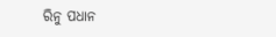ରିନୁ ପଧାନ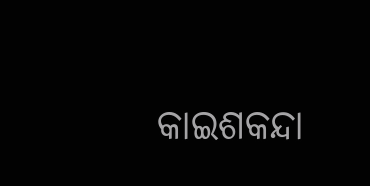କାଇଶକନ୍ଦା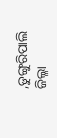,ଡୁଙ୍ଗୁରିପାଲି
ଜିଲ୍ଳା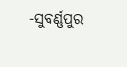-ସୁବର୍ଣ୍ଣପୁର